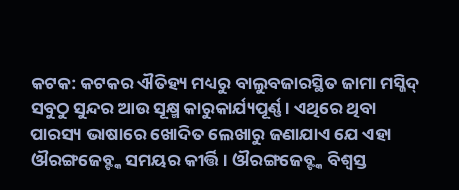କଟକ: କଟକର ଐତିହ୍ୟ ମଧ୍ୟରୁ ବାଲୁବଜାରସ୍ଥିତ ଜାମା ମସ୍ଜିଦ୍ ସବୁଠୁ ସୁନ୍ଦର ଆଉ ସୂକ୍ଷ୍ମ କାରୁକାର୍ଯ୍ୟପୂର୍ଣ୍ଣ। ଏଥିରେ ଥିବା ପାରସ୍ୟ ଭାଷାରେ ଖୋଦିତ ଲେଖାରୁ ଜଣାଯାଏ ଯେ ଏହା ଔରଙ୍ଗଜେବ୍ଙ୍କ ସମୟର କୀର୍ତ୍ତି। ଔରଙ୍ଗଜେବ୍ଙ୍କ ବିଶ୍ବସ୍ତ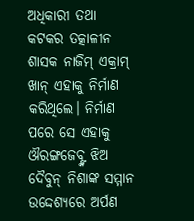ଅଧିକାରୀ ତଥା କଟକର ତତ୍କାଳୀନ ଶାସକ ନାଜିମ୍ ଏକ୍ରାମ୍ ଖାନ୍ ଏହାକୁ ନିର୍ମାଣ କରିଥିଲେ। ନିର୍ମାଣ ପରେ ସେ ଏହାକୁ ଔରଙ୍ଗଜେବ୍ଙ୍କ ଝିଅ ଦୈବୁନ୍ ନିଶାଙ୍କ ସମ୍ମାନ ଉଦ୍ଦେଶ୍ୟରେ ଅର୍ପଣ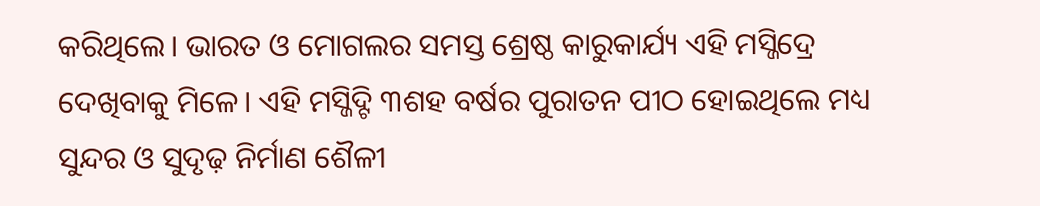କରିଥିଲେ। ଭାରତ ଓ ମୋଗଲର ସମସ୍ତ ଶ୍ରେଷ୍ଠ କାରୁକାର୍ଯ୍ୟ ଏହି ମସ୍ଜିଦ୍ରେ ଦେଖିବାକୁ ମିଳେ। ଏହି ମସ୍ଜିଦ୍ଟି ୩ଶହ ବର୍ଷର ପୁରାତନ ପୀଠ ହୋଇଥିଲେ ମଧ୍ୟ ସୁନ୍ଦର ଓ ସୁଦୃଢ଼ ନିର୍ମାଣ ଶୈଳୀ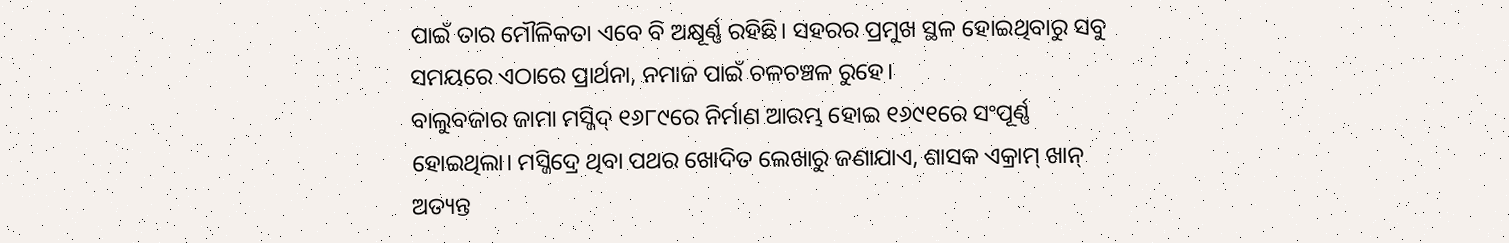ପାଇଁ ତାର ମୌଳିକତା ଏବେ ବି ଅକ୍ଷୂର୍ଣ୍ଣ ରହିଛି। ସହରର ପ୍ରମୁଖ ସ୍ଥଳ ହୋଇଥିବାରୁ ସବୁ ସମୟରେ ଏଠାରେ ପ୍ରାର୍ଥନା, ନମାଜ ପାଇଁ ଚଳଚଞ୍ଚଳ ରୁହେ।
ବାଲୁବଜାର ଜାମା ମସ୍ଜିଦ୍ ୧୬୮୯ରେ ନିର୍ମାଣ ଆରମ୍ଭ ହୋଇ ୧୬୯୧ରେ ସଂପୂର୍ଣ୍ଣ ହୋଇଥିଲା। ମସ୍ଜିଦ୍ରେ ଥିବା ପଥର ଖୋଦିତ ଲେଖାରୁ ଜଣାଯାଏ, ଶାସକ ଏକ୍ରାମ୍ ଖାନ୍ ଅତ୍ୟନ୍ତ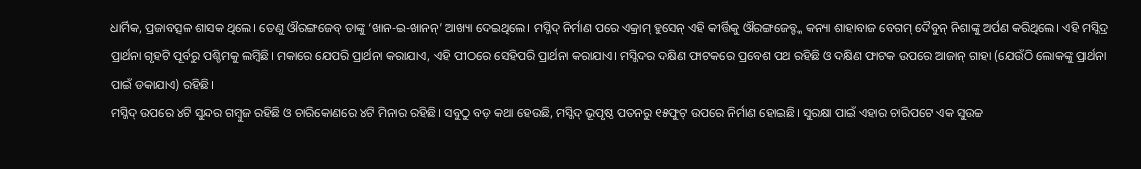ଧାର୍ମିକ, ପ୍ରଜାବତ୍ସଳ ଶାସକ ଥିଲେ। ତେଣୁ ଔରଙ୍ଗଜେବ୍ ତାଙ୍କୁ ‘ଖାନ-ଇ-ଖାନନ୍’ ଆଖ୍ୟା ଦେଇଥିଲେ। ମସ୍ଜିଦ୍ ନିର୍ମାଣ ପରେ ଏକ୍ରାମ୍ ହୁସେନ୍ ଏହି କୀର୍ତ୍ତିକୁ ଔରଙ୍ଗଜେବ୍ଙ୍କ କନ୍ୟା ଶାହାବାଜ ବେଗମ୍ ଦୈବୁନ୍ ନିଶାଙ୍କୁ ଅର୍ପଣ କରିଥିଲେ। ଏହି ମସ୍ଜିଦ୍ର ପ୍ରାର୍ଥନା ଗୃହଟି ପୂର୍ବରୁ ପଶ୍ଚିମକୁ ଲମ୍ବିଛି। ମକାରେ ଯେପରି ପ୍ରାର୍ଥନା କରାଯାଏ, ଏହି ପୀଠରେ ସେହିପରି ପ୍ରାର୍ଥନା କରାଯାଏ। ମସ୍ଜିଦର ଦକ୍ଷିଣ ଫାଟକରେ ପ୍ରବେଶ ପଥ ରହିଛି ଓ ଦକ୍ଷିଣ ଫାଟକ ଉପରେ ଆଜାନ୍ ଗାହା (ଯେଉଁଠି ଲୋକଙ୍କୁ ପ୍ରାର୍ଥନା ପାଇଁ ଡକାଯାଏ) ରହିଛି।
ମସ୍ଜିଦ୍ ଉପରେ ୪ଟି ସୁନ୍ଦର ଗମ୍ବୁଜ ରହିଛି ଓ ଚାରିକୋଣରେ ୪ଟି ମିନାର ରହିଛି। ସବୁଠୁ ବଡ଼ କଥା ହେଉଛି, ମସ୍ଜିଦ୍ ଭୂପୃଷ୍ଠ ପତନରୁ ୧୫ଫୁଟ୍ ଉପରେ ନିର୍ମାଣ ହୋଇଛି। ସୁରକ୍ଷା ପାଇଁ ଏହାର ଚାରିପଟେ ଏକ ସୁଉଚ୍ଚ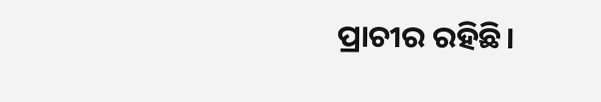ପ୍ରାଚୀର ରହିଛି।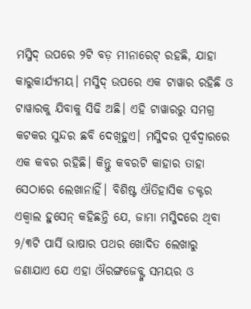ମସ୍ଜିଦ୍ ଉପରେ ୨ଟି ବଡ଼ ମୀନାରେଟ୍ ରହଛି, ଯାହା କାରୁକାର୍ଯ୍ୟମୟ। ମସ୍ଜିଦ୍ ଉପରେ ଏକ ଟାୱାର ରହିଛି ଓ ଟାୱାରକୁ ଯିବାକୁ ସିଢି ଅଛି। ଏହି ଟାୱାରରୁ ସମଗ୍ର କଟକର ସୁନ୍ଦର ଛବି ଦେଖିହୁଏ। ମସ୍ଜିଦର ପୂର୍ବଦ୍ବାରରେ ଏକ କବର ରହିଛି। କିନ୍ତୁ କବରଟି କାହାର ତାହା ସେଠାରେ ଲେଖାନାହିଁ। ବିଶିଷ୍ଟ ଐତିହାସିକ ଡକ୍ଟର ଏକ୍ବାଲ ହୁସେନ୍ କହିଛନ୍ତି ଯେ, ଜାମା ମସ୍ଜିଦରେ ଥିବା ୨/୩ଟି ପାର୍ସି ଭାଷାର ପଥର ଖୋଦିତ ଲେଖାରୁ ଜଣାଯାଏ ଯେ ଏହା ଔରଙ୍ଗଜେବ୍ଙ୍କ ସମୟର ଓ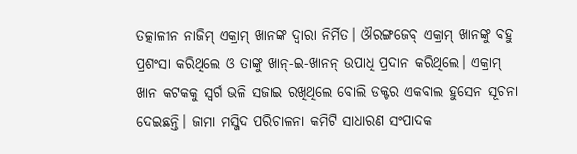ତତ୍କାଳୀନ ନାଜିମ୍ ଏକ୍ରାମ୍ ଖାନଙ୍କ ଦ୍ବାରା ନିର୍ମିତ। ଔରଙ୍ଗଜେବ୍ ଏକ୍ରାମ୍ ଖାନଙ୍କୁ ବହୁ ପ୍ରଶଂସା କରିଥିଲେ ଓ ତାଙ୍କୁ ଖାନ୍-ଇ-ଖାନନ୍ ଉପାଧି ପ୍ରଦାନ କରିଥିଲେ। ଏକ୍ରାମ୍ ଖାନ କଟକକୁ ସ୍ବର୍ଗ ଭଳି ସଜାଇ ରଖିଥିଲେ ବୋଲି ଡକ୍ଟର ଏକବାଲ ହୁସେନ ସୂଚନା ଦେଇଛନ୍ତି। ଜାମା ମସ୍ଜିଦ ପରିଚାଳନା କମିଟି ସାଧାରଣ ସଂପାଦକ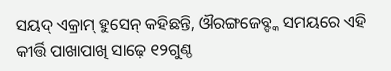ସୟଦ୍ ଏକ୍ରାମ୍ ହୁସେନ୍ କହିଛନ୍ତି, ଔରଙ୍ଗଜେବ୍ଙ୍କ ସମୟରେ ଏହି କୀର୍ତ୍ତି ପାଖାପାଖି ସାଢ଼େ ୧୨ଗୁଣ୍ଠ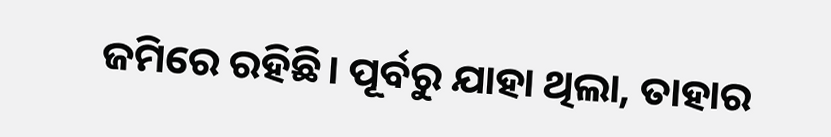ଜମିରେ ରହିଛି। ପୂର୍ବରୁ ଯାହା ଥିଲା, ତାହାର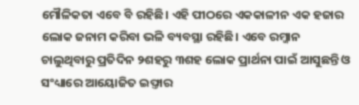ମୌଳିକତା ଏବେ ବି ରହିଛି। ଏହି ପୀଠରେ ଏକକାଳୀନ ଏକ ହଜାର ଲୋକ ଜନାମ କରିବା ଭଳି ବ୍ୟବସ୍ଥା ରହିଛି। ଏବେ ରମ୍ଜାନ ଚାଲୁଥିବାରୁ ପ୍ରତିଦିନ ୨ଶହରୁ ୩ଶହ ଲୋକ ପ୍ରାର୍ଥନା ପାଇଁ ଆସୁଛନ୍ତି ଓ ସଂଧ୍ୟାରେ ଆୟୋଜିତ ଇଫ୍ତାର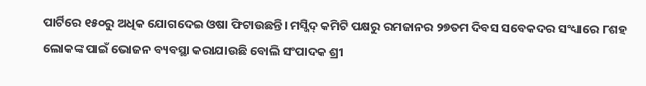ପାର୍ଟିରେ ୧୫୦ରୁ ଅଧିକ ଯୋଗଦେଇ ଓଷା ଫିଟାଉଛନ୍ତି। ମସ୍ଜିଦ୍ କମିଟି ପକ୍ଷରୁ ରମଜାନର ୨୭ତମ ଦିବସ ସବେକଦର ସଂଧ୍ୟାରେ ୮ଶହ ଲୋକଙ୍କ ପାଇଁ ଭୋଜନ ବ୍ୟବସ୍ଥା କରାଯାଉଛି ବୋଲି ସଂପାଦକ ଶ୍ରୀ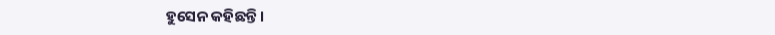ହୁସେନ କହିଛନ୍ତି।